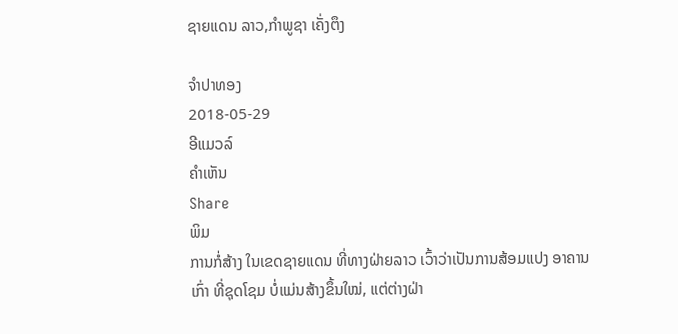ຊາຍແດນ ລາວ,ກຳພູຊາ ເຄັ່ງຕຶງ

ຈໍາປາທອງ
2018-05-29
ອີແມວລ໌
ຄໍາເຫັນ
Share
ພິມ
ການກໍ່ສ້າງ ໃນເຂດຊາຍແດນ ທີ່ທາງຝ່າຍລາວ ເວົ້າວ່າເປັນການສ້ອມແປງ ອາຄານເກົ່າ ທີ່ຊຸດໂຊມ ບໍ່ແມ່ນສ້າງຂຶ້ນໃໝ່, ແຕ່ຕ່າງຝ່າ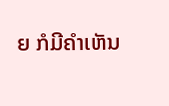ຍ ກໍມີຄໍາເຫັນ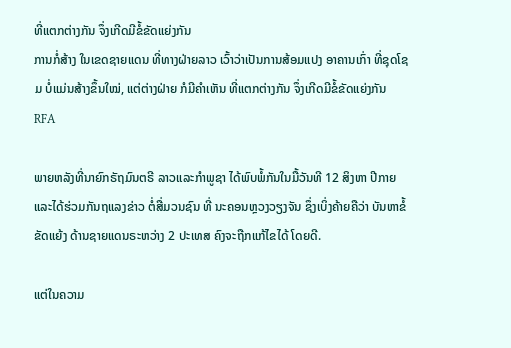ທີ່ແຕກຕ່າງກັນ ຈຶ່ງເກີດມີຂໍ້ຂັດແຍ່ງກັນ
ການກໍ່ສ້າງ ໃນເຂດຊາຍແດນ ທີ່ທາງຝ່າຍລາວ ເວົ້າວ່າເປັນການສ້ອມແປງ ອາຄານເກົ່າ ທີ່ຊຸດໂຊມ ບໍ່ແມ່ນສ້າງຂຶ້ນໃໝ່, ແຕ່ຕ່າງຝ່າຍ ກໍມີຄໍາເຫັນ ທີ່ແຕກຕ່າງກັນ ຈຶ່ງເກີດມີຂໍ້ຂັດແຍ່ງກັນ
RFA

ພາຍຫລັງທີ່ນາຍົກຣັຖມົນຕຣີ ລາວແລະກຳພູຊາ ໄດ້ພົບພໍ້ກັນໃນມື້ວັນທີ 12 ສິງຫາ ປີກາຍ ແລະໄດ້ຮ່ວມກັນຖແລງຂ່າວ ຕໍ່ສື່ມວນຊົນ ທີ່ ນະຄອນຫຼວງວຽງຈັນ ຊຶ່ງເບິ່ງຄ້າຍຄືວ່າ ບັນຫາຂໍ້ຂັດແຍ້ງ ດ້ານຊາຍແດນຣະຫວ່າງ 2 ປະເທສ ຄົງຈະຖືກແກ້ໄຂໄດ້ ໂດຍດີ.

ແຕ່ໃນຄວາມ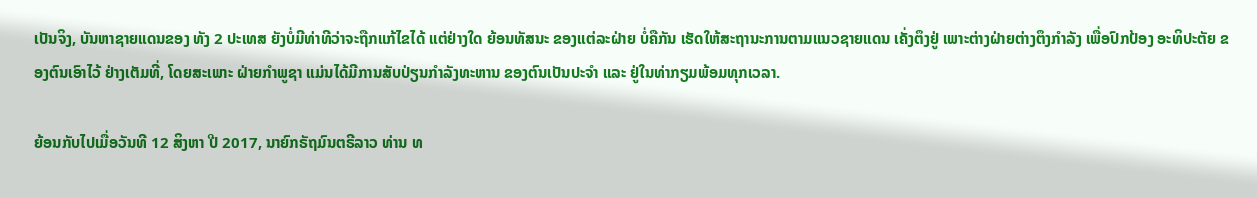ເປັນຈິງ, ບັນຫາຊາຍແດນຂອງ ທັງ 2 ປະເທສ ຍັງບໍ່ມີທ່າທີວ່າຈະຖືກແກ້ໄຂໄດ້ ແຕ່ຢ່າງໃດ ຍ້ອນທັສນະ ຂອງແຕ່ລະຝ່າຍ ບໍ່ຄືກັນ ເຮັດໃຫ້ສະຖານະການຕາມແນວຊາຍແດນ ເຄັ່ງຕຶງຢູ່ ເພາະຕ່າງຝ່າຍຕ່າງຕຶງກຳລັງ ເພື່ອປົກປ້ອງ ອະທິປະຕັຍ ຂອງຕົນເອົາໄວ້ ຢ່າງເຕັມທີ່, ໂດຍສະເພາະ ຝ່າຍກຳພູຊາ ແມ່ນໄດ້ມີການສັບປ່ຽນກຳລັງທະຫານ ຂອງຕົນເປັນປະຈຳ ແລະ ຢູ່ໃນທ່າກຽມພ້ອມທຸກເວລາ.

ຍ້ອນກັບໄປເມື່ອວັນທີ 12 ສິງຫາ ປີ 2017, ນາຍົກຣັຖມົນຕຣີລາວ ທ່ານ ທ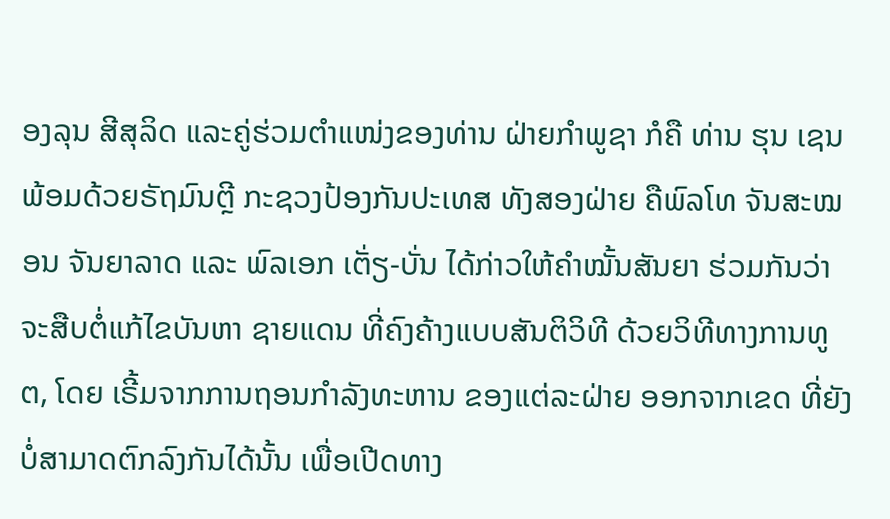ອງລຸນ ສີສຸລິດ ແລະຄູ່ຮ່ວມຕຳແໜ່ງຂອງທ່ານ ຝ່າຍກໍາພູຊາ ກໍຄື ທ່ານ ຮຸນ ເຊນ ພ້ອມດ້ວຍຣັຖມົນຕຼີ ກະຊວງປ້ອງກັນປະເທສ ທັງສອງຝ່າຍ ຄືພົລໂທ ຈັນສະໝອນ ຈັນຍາລາດ ແລະ ພົລເອກ ເຕັ່ຽ-ບັ່ນ ໄດ້ກ່າວໃຫ້ຄຳໝັ້ນສັນຍາ ຮ່ວມກັນວ່າ ຈະສືບຕໍ່ແກ້ໄຂບັນຫາ ຊາຍແດນ ທີ່ຄົງຄ້າງແບບສັນຕິວິທີ ດ້ວຍວິທີທາງການທູຕ, ໂດຍ ເຣີ້ມຈາກການຖອນກຳລັງທະຫານ ຂອງແຕ່ລະຝ່າຍ ອອກຈາກເຂດ ທີ່ຍັງບໍ່ສາມາດຕົກລົງກັນໄດ້ນັ້ນ ເພື່ອເປີດທາງ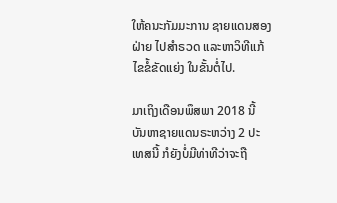ໃຫ້ຄນະກັມມະການ ຊາຍແດນສອງຝ່າຍ ໄປສຳຣວດ ແລະຫາວິທີແກ້ໄຂຂໍ້ຂັດແຍ່ງ ໃນຂັ້ນຕໍ່ໄປ.

ມາເຖິງເດືອນພຶສພາ 2018 ນີ້ ບັນຫາຊາຍແດນຣະຫວ່າງ 2 ປະເທສນີ້ ກໍຍັງບໍ່ມີທ່າທີວ່າຈະຖື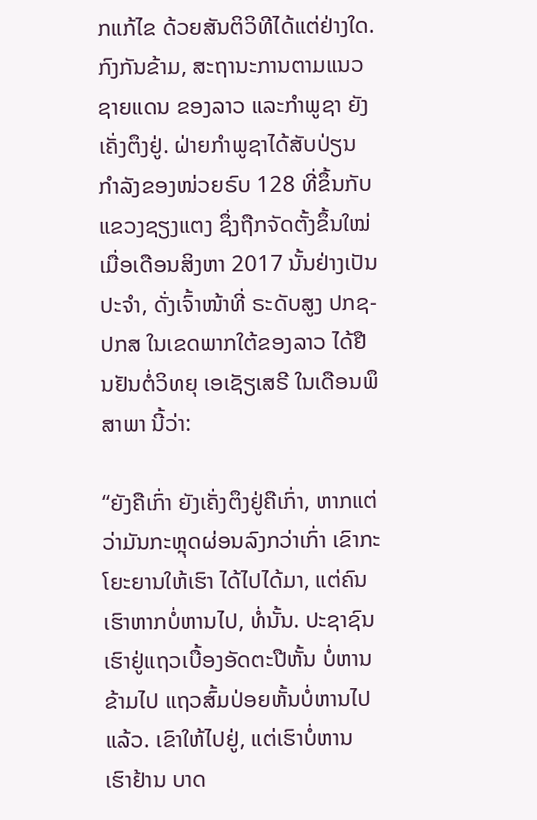ກແກ້ໄຂ ດ້ວຍສັນຕິວິທີໄດ້ແຕ່ຢ່າງໃດ. ກົງກັນຂ້າມ, ສະຖານະການຕາມແນວຊາຍແດນ ຂອງລາວ ແລະກໍາພູຊາ ຍັງເຄັ່ງຕຶງຢູ່. ຝ່າຍກໍາພູຊາໄດ້ສັບປ່ຽນ ກຳລັງຂອງໜ່ວຍຣົບ 128 ທີ່ຂຶ້ນກັບແຂວງຊຽງແຕງ ຊຶ່ງຖືກຈັດຕັ້ງຂຶ້ນໃໝ່ ເມື່ອເດືອນສິງຫາ 2017 ນັ້ນຢ່າງເປັນປະຈຳ, ດັ່ງເຈົ້າໜ້າທີ່ ຣະດັບສູງ ປກຊ-ປກສ ໃນເຂດພາກໃຕ້ຂອງລາວ ໄດ້ຢືນຢັນຕໍ່ວິທຍຸ ເອເຊັຽເສຣີ ໃນເດືອນພຶສາພາ ນີ້ວ່າ:

“ຍັງຄືເກົ່າ ຍັງເຄັ່ງຕຶງຢູ່ຄືເກົ່າ, ຫາກແຕ່ວ່າມັນກະຫຼຸດຜ່ອນລົງກວ່າເກົ່າ ເຂົາກະໂຍະຍານໃຫ້ເຮົາ ໄດ້ໄປໄດ້ມາ, ແຕ່ຄົນເຮົາຫາກບໍ່ຫານໄປ, ທໍ່ນັ້ນ. ປະຊາຊົນເຮົາຢູ່ແຖວເບື້ອງອັດຕະປືຫັ້ນ ບໍ່ຫານຂ້າມໄປ ແຖວສົ້ມປ່ອຍຫັ້ນບໍ່ຫານໄປແລ້ວ. ເຂົາໃຫ້ໄປຢູ່, ແຕ່ເຮົາບໍ່ຫານ ເຮົາຢ້ານ ບາດ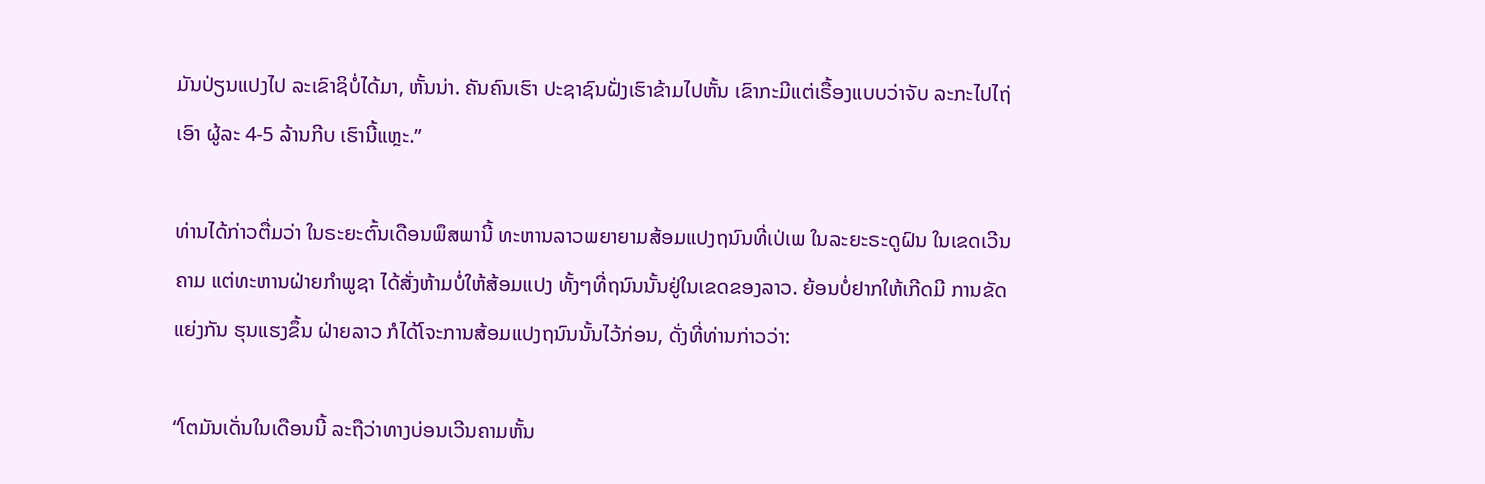ມັນປ່ຽນແປງໄປ ລະເຂົາຊິບໍ່ໄດ້ມາ, ຫັ້ນນ່າ. ຄັນຄົນເຮົາ ປະຊາຊົນຝັ່ງເຮົາຂ້າມໄປຫັ້ນ ເຂົາກະມີແຕ່ເຣື້ອງແບບວ່າຈັບ ລະກະໄປໄຖ່ ເອົາ ຜູ້ລະ 4-5 ລ້ານກີບ ເຮົານີ້ແຫຼະ.”

ທ່ານໄດ້ກ່າວຕື່ມວ່າ ໃນຣະຍະຕົ້ນເດືອນພຶສພານີ້ ທະຫານລາວພຍາຍາມສ້ອມແປງຖນົນທີ່ເປ່ເພ ໃນລະຍະຣະດູຝົນ ໃນເຂດເວີນຄາມ ແຕ່ທະຫານຝ່າຍກຳພູຊາ ໄດ້ສັ່ງຫ້າມບໍ່ໃຫ້ສ້ອມແປງ ທັ້ງໆທີ່ຖນົນນັ້ນຢູ່ໃນເຂດຂອງລາວ. ຍ້ອນບໍ່ຢາກໃຫ້ເກີດມີ ການຂັດແຍ່ງກັນ ຮຸນແຮງຂຶ້ນ ຝ່າຍລາວ ກໍໄດ້ໂຈະການສ້ອມແປງຖນົນນັ້ນໄວ້ກ່ອນ, ດັ່ງທີ່ທ່ານກ່າວວ່າ:

“ໂຕມັນເດັ່ນໃນເດືອນນີ້ ລະຖືວ່າທາງບ່ອນເວີນຄາມຫັ້ນ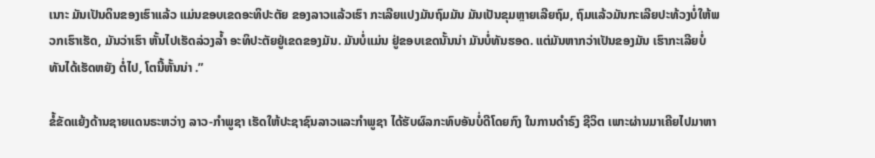ເນາະ ມັນເປັນດິນຂອງເຮົາແລ້ວ ແມ່ນຂອບເຂດອະທິປະຕັຍ ຂອງລາວແລ້ວເຮົາ ກະເລີຍແປງມັນຖົມມັນ ມັນເປັນຂຸມຫຼາຍເລີຍຖົມ, ຖົມແລ້ວມັນກະເລີຍປະທ້ວງບໍ່ໃຫ້ພວກເຮົາເຮັດ, ມັນວ່າເຮົາ ຫັ້ນໄປເຮັດລ່ວງລ້ຳ ອະທິປະຕັຍຢູ່ເຂດຂອງມັນ. ມັນບໍ່ແມ່ນ ຢູ່ຂອບເຂດນັ້ນນ່າ ມັນບໍ່ທັນຮອດ. ແຕ່ມັນຫາກວ່າເປັນຂອງມັນ ເຮົາກະເລີຍບໍ່ທັນໄດ້ເຮັດຫຍັງ ຕໍ່ໄປ, ໂຕນີ້ຫັ້ນນ່າ .”

ຂໍ້ຂັດແຍ້ງດ້ານຊາຍແດນຣະຫວ່າງ ລາວ-ກຳພູຊາ ເຮັດໃຫ້ປະຊາຊົນລາວແລະກຳພູຊາ ໄດ້ຮັບຜົລກະທົບອັນບໍ່ດີໂດຍກົງ ໃນການດຳຣົງ ຊີວິຕ ເພາະຜ່ານມາເຄີຍໄປມາຫາ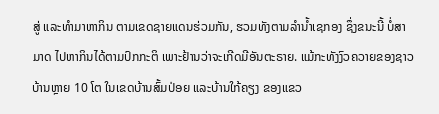ສູ່ ແລະທຳມາຫາກິນ ຕາມເຂດຊາຍແດນຮ່ວມກັນ, ຮວມທັງຕາມລໍານ້ຳເຊກອງ ຊຶ່ງຂນະນີ້ ບໍ່ສາມາດ ໄປຫາກິນໄດ້ຕາມປົກກະຕິ ເພາະຢ້ານວ່າຈະເກີດມີອັນຕະຣາຍ. ແມ້ກະທັງງົວຄວາຍຂອງຊາວບ້ານຫຼາຍ 10 ໂຕ ໃນເຂດບ້ານສົ້ມປ່ອຍ ແລະບ້ານໃກ້ຄຽງ ຂອງແຂວ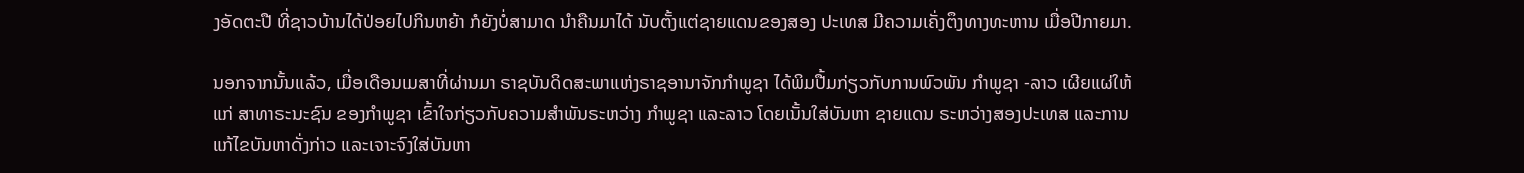ງອັດຕະປື ທີ່ຊາວບ້ານໄດ້ປ່ອຍໄປກິນຫຍ້າ ກໍຍັງບໍ່ສາມາດ ນຳຄືນມາໄດ້ ນັບຕັ້ງແຕ່ຊາຍແດນຂອງສອງ ປະເທສ ມີຄວາມເຄັ່ງຕຶງທາງທະຫານ ເມື່ອປີກາຍມາ.

ນອກຈາກນັ້ນແລ້ວ, ເມື່ອເດືອນເມສາທີ່ຜ່ານມາ ຣາຊບັນດິດສະພາແຫ່ງຣາຊອານາຈັກກຳພູຊາ ໄດ້ພິມປື້ມກ່ຽວກັບການພົວພັນ ກໍາພູຊາ -ລາວ ເຜີຍແຜ່ໃຫ້ແກ່ ສາທາຣະນະຊົນ ຂອງກຳພູຊາ ເຂົ້າໃຈກ່ຽວກັບຄວາມສຳພັນຣະຫວ່າງ ກຳພູຊາ ແລະລາວ ໂດຍເນັ້ນໃສ່ບັນຫາ ຊາຍແດນ ຣະຫວ່າງສອງປະເທສ ແລະການແກ້ໄຂບັນຫາດັ່ງກ່າວ ແລະເຈາະຈົງໃສ່ບັນຫາ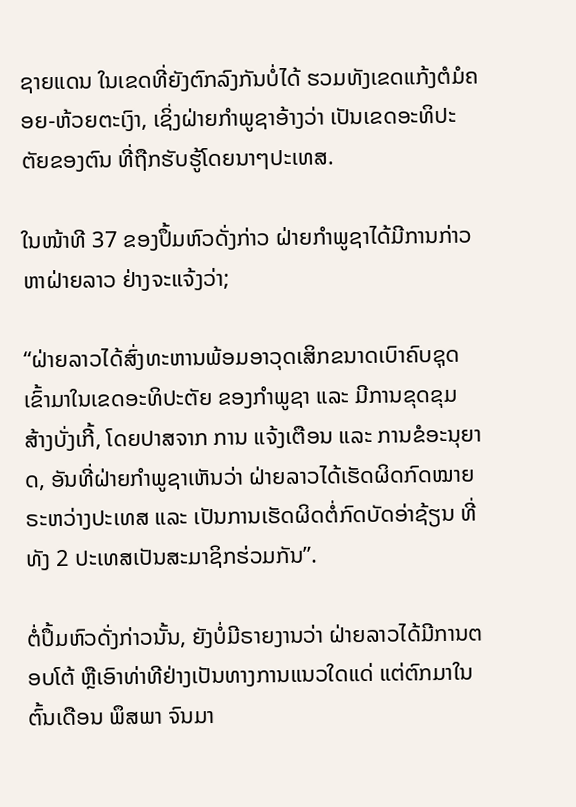ຊາຍແດນ ໃນເຂດທີ່ຍັງຕົກລົງກັນບໍ່ໄດ້ ຮວມທັງເຂດແກ້ງຕໍມໍຄອຍ-ຫ້ວຍຕະເງົາ, ເຊິ່ງຝ່າຍກຳພູຊາອ້າງວ່າ ເປັນເຂດອະທິປະຕັຍຂອງຕົນ ທີ່ຖືກຮັບຮູ້ໂດຍນາໆປະເທສ.

ໃນໜ້າທີ 37 ຂອງປຶ້ມຫົວດັ່ງກ່າວ ຝ່າຍກຳພູຊາໄດ້ມີການກ່າວຫາຝ່າຍລາວ ຢ່າງຈະແຈ້ງວ່າ;

“ຝ່າຍລາວໄດ້ສົ່ງທະຫານພ້ອມອາວຸດເສິກຂນາດເບົາຄົບຊຸດ ເຂົ້າມາໃນເຂດອະທິປະຕັຍ ຂອງກຳພູຊາ ແລະ ມີການຂຸດຂຸມ ສ້າງບັ່ງເກີ້, ໂດຍປາສຈາກ ການ ແຈ້ງເຕືອນ ແລະ ການຂໍອະນຸຍາດ, ອັນທີ່ຝ່າຍກຳພູຊາເຫັນວ່າ ຝ່າຍລາວໄດ້ເຮັດຜິດກົດໝາຍ ຣະຫວ່າງປະເທສ ແລະ ເປັນການເຮັດຜິດຕໍ່ກົດບັດອ່າຊ້ຽນ ທີ່ທັງ 2 ປະເທສເປັນສະມາຊິກຮ່ວມກັນ”.

ຕໍ່ປຶ້ມຫົວດັ່ງກ່າວນັ້ນ, ຍັງບໍ່ມີຣາຍງານວ່າ ຝ່າຍລາວໄດ້ມີການຕອບໂຕ້ ຫຼືເອົາທ່າທີຢ່າງເປັນທາງການແນວໃດແດ່ ແຕ່ຕົກມາໃນຕົ້ນເດືອນ ພຶສພາ ຈົນມາ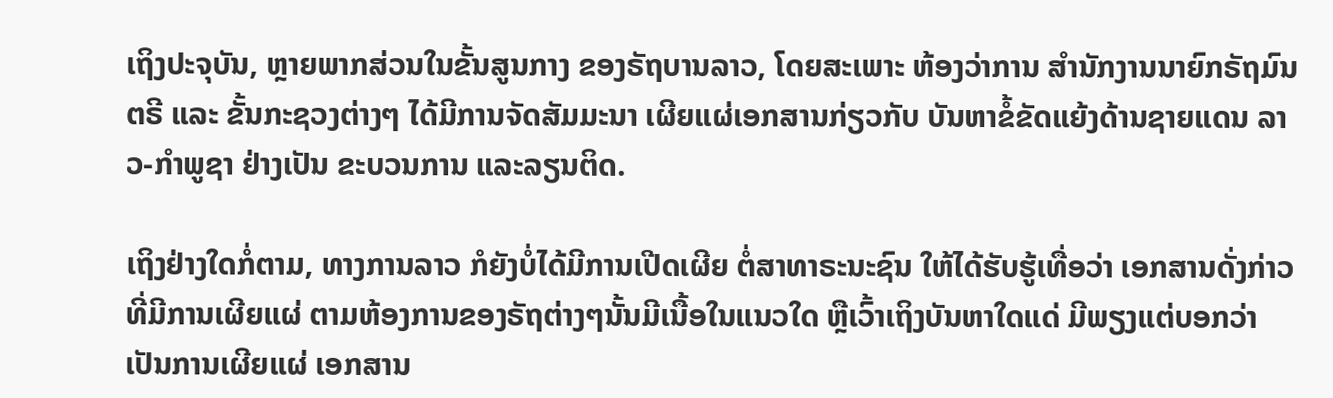ເຖິງປະຈຸບັນ, ຫຼາຍພາກສ່ວນໃນຂັ້ນສູນກາງ ຂອງຣັຖບານລາວ, ໂດຍສະເພາະ ຫ້ອງວ່າການ ສຳນັກງານນາຍົກຣັຖມົນຕຣີ ແລະ ຂັ້ນກະຊວງຕ່າງໆ ໄດ້ມີການຈັດສັມມະນາ ເຜີຍແຜ່ເອກສານກ່ຽວກັບ ບັນຫາຂໍ້ຂັດແຍ້ງດ້ານຊາຍແດນ ລາວ-ກຳພູຊາ ຢ່າງເປັນ ຂະບວນການ ແລະລຽນຕິດ.

ເຖິງຢ່າງໃດກໍ່ຕາມ, ທາງການລາວ ກໍຍັງບໍ່ໄດ້ມີການເປີດເຜີຍ ຕໍ່ສາທາຣະນະຊົນ ໃຫ້ໄດ້ຮັບຮູ້ເທື່ອວ່າ ເອກສານດັ່ງກ່າວ ທີ່ມີການເຜີຍແຜ່ ຕາມຫ້ອງການຂອງຣັຖຕ່າງໆນັ້ນມີເນື້ອໃນແນວໃດ ຫຼືເວົ້າເຖິງບັນຫາໃດແດ່ ມີພຽງແຕ່ບອກວ່າເປັນການເຜີຍແຜ່ ເອກສານ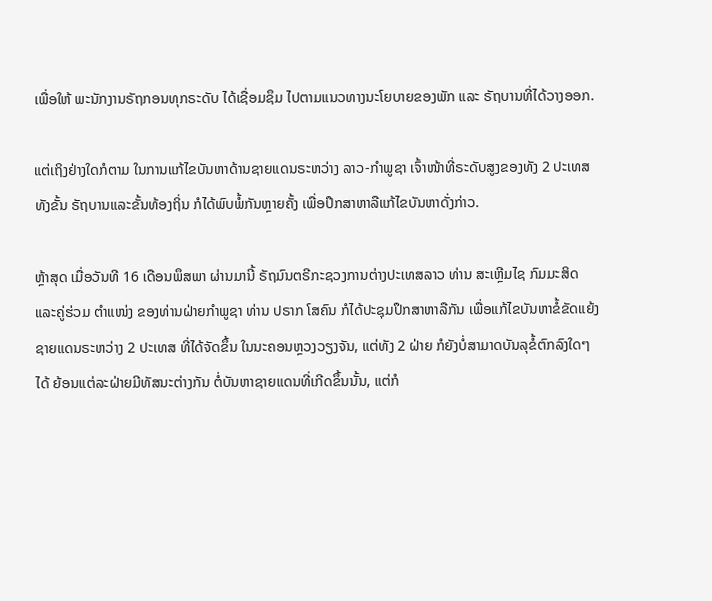ເພື່ອໃຫ້ ພະນັກງານຣັຖກອນທຸກຣະດັບ ໄດ້ເຊື່ອມຊຶມ ໄປຕາມແນວທາງນະໂຍບາຍຂອງພັກ ແລະ ຣັຖບານທີ່ໄດ້ວາງອອກ.

ແຕ່ເຖິງຢ່າງໃດກໍຕາມ ໃນການແກ້ໄຂບັນຫາດ້ານຊາຍແດນຣະຫວ່າງ ລາວ-ກໍາພູຊາ ເຈົ້າໜ້າທີ່ຣະດັບສູງຂອງທັງ 2 ປະເທສ ທັງຂັ້ນ ຣັຖບານແລະຂັ້ນທ້ອງຖິ່ນ ກໍໄດ້ພົບພໍ້ກັນຫຼາຍຄັ້ງ ເພື່ອປຶກສາຫາລືແກ້ໄຂບັນຫາດັ່ງກ່າວ.

ຫຼ້າສຸດ ເມື່ອວັນທີ 16 ເດືອນພຶສພາ ຜ່ານມານີ້ ຣັຖມົນຕຣີກະຊວງການຕ່າງປະເທສລາວ ທ່ານ ສະເຫຼີມໄຊ ກົມມະສິດ ແລະຄູ່ຮ່ວມ ຕຳແໜ່ງ ຂອງທ່ານຝ່າຍກຳພູຊາ ທ່ານ ປຣາກ ໂສຄົນ ກໍໄດ້ປະຊຸມປຶກສາຫາລືກັນ ເພື່ອແກ້ໄຂບັນຫາຂໍ້ຂັດແຍ້ງ ຊາຍແດນຣະຫວ່າງ 2 ປະເທສ ທີ່ໄດ້ຈັດຂຶ້ນ ໃນນະຄອນຫຼວງວຽງຈັນ, ແຕ່ທັງ 2 ຝ່າຍ ກໍຍັງບໍ່ສາມາດບັນລຸຂໍ້ຕົກລົງໃດໆໄດ້ ຍ້ອນແຕ່ລະຝ່າຍມີທັສນະຕ່າງກັນ ຕໍ່ບັນຫາຊາຍແດນທີ່ເກີດຂຶ້ນນັ້ນ, ແຕ່ກໍ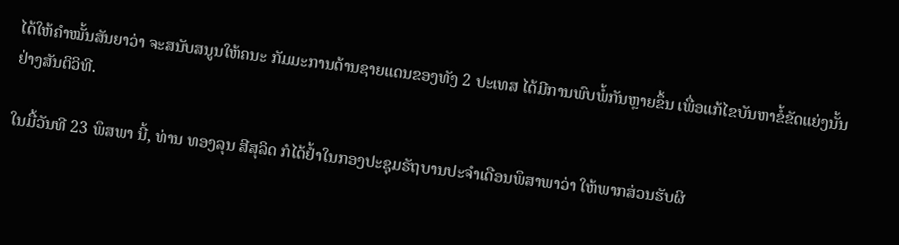ໄດ້ໃຫ້ຄຳໝັ້ນສັນຍາວ່າ ຈະສນັບສນູນໃຫ້ຄນະ ກັມມະການດ້ານຊາຍແດນຂອງທັງ 2 ປະເທສ ໄດ້ມີການພົບພໍ້ກັນຫຼາຍຂຶ້ນ ເພື່ອແກ້ໄຂບັນຫາຂໍ້ຂັດແຍ່ງນັ້ນຢ່າງສັນຕິວິທີ.

ໃນມື້ວັນທີ 23 ພຶສພາ ນີ້, ທ່ານ ທອງລຸນ ສີສຸລິດ ກໍໄດ້ຢ້ຳໃນກອງປະຊຸມຣັຖບານປະຈຳເດືອນພຶສາພາວ່າ ໃຫ້ພາກສ່ວນຮັບຜິ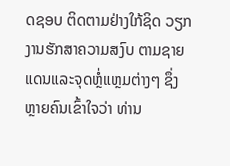ດຊອບ ຕິດຕາມຢ່າງໃກ້ຊິດ ວຽກງານຮັກສາຄວາມສງົບ ຕາມຊາຍແດນແລະຈຸດຫຼໍ່ແຫຼມຕ່າງໆ ຊຶ່ງຫຼາຍຄົນເຂົ້າໃຈວ່າ ທ່ານ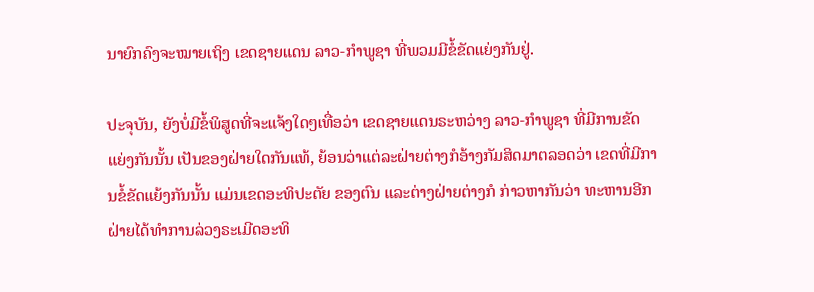ນາຍົກຄົງຈະໝາຍເຖິງ ເຂດຊາຍແດນ ລາວ-ກຳພູຊາ ທີ່ພວມມີຂໍ້ຂັດແຍ່ງກັນຢູ່.

ປະຈຸບັນ, ຍັງບໍ່ມີຂໍ້ພິສູດທີ່ຈະແຈ້ງໃດໆເທື່ອວ່າ ເຂດຊາຍແດນຣະຫວ່າງ ລາວ-ກຳພູຊາ ທີ່ມີການຂັດແຍ່ງກັນນັ້ນ ເປັນຂອງຝ່າຍໃດກັນແທ້, ຍ້ອນວ່າແຕ່ລະຝ່າຍຕ່າງກໍອ້າງກັມສິດມາຕລອດວ່າ ເຂດທີ່ມີການຂໍ້ຂັດແຍ້ງກັນນັ້ນ ແມ່ນເຂດອະທິປະຕັຍ ຂອງຕົນ ແລະຕ່າງຝ່າຍຕ່າງກໍ ກ່າວຫາກັນວ່າ ທະຫານອີກຝ່າຍໄດ້ທຳການລ່ວງຣະເມີດອະທິ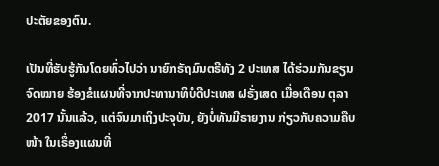ປະຕັຍຂອງຕົນ.

ເປັນທີ່ຮັບຮູ້ກັນໂດຍທົ່ວໄປວ່າ ນາຍົກຣັຖມົນຕຣີທັງ 2 ປະເທສ ໄດ້ຮ່ວມກັນຂຽນຈົດໝາຍ ຮ້ອງຂໍແຜນທີ່ຈາກປະທານາທິບໍດີປະເທສ ຝຣັ່ງເສດ ເມື່ອເດືອນ ຕຸລາ 2017 ນັ້ນແລ້ວ, ແຕ່ຈົນມາເຖິງປະຈຸບັນ, ຍັງບໍ່ທັນມີຣາຍງານ ກ່ຽວກັບຄວາມຄືບໜ້າ ໃນເຣຶ່ອງແຜນທີ່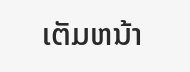ເຕັມຫນ້າ